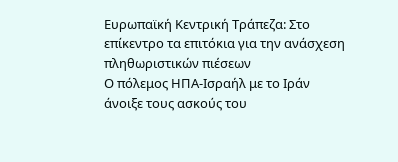Ευρωπαϊκή Κεντρική Τράπεζα: Στο επίκεντρο τα επιτόκια για την ανάσχεση πληθωριστικών πιέσεων
Ο πόλεμος ΗΠΑ-Ισραήλ με το Ιράν άνοιξε τους ασκούς του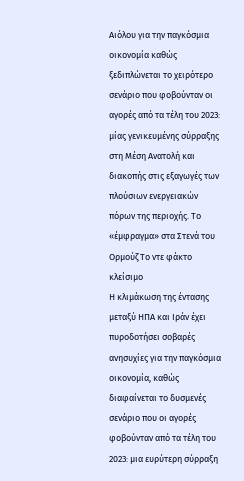Αιόλου για την παγκόσμια οικονομία καθώς ξεδιπλώνεται το χειρότερο σενάριο που φοβούνταν οι αγορές από τα τέλη του 2023: μίας γενικευμένης σύρραξης στη Μέση Ανατολή και διακοπής στις εξαγωγές των πλούσιων ενεργειακών πόρων της περιοχής. Το «έμφραγμα» στα Στενά του Ορμούζ Το ντε φάκτο κλείσιμο
Η κλιμάκωση της έντασης μεταξύ ΗΠΑ και Ιράν έχει πυροδοτήσει σοβαρές ανησυχίες για την παγκόσμια οικονομία, καθώς διαφαίνεται το δυσμενές σενάριο που οι αγορές φοβούνταν από τα τέλη του 2023: μια ευρύτερη σύρραξη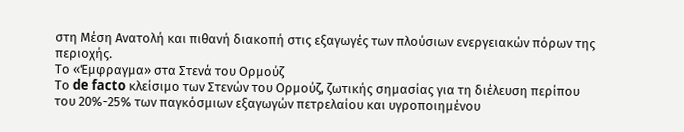στη Μέση Ανατολή και πιθανή διακοπή στις εξαγωγές των πλούσιων ενεργειακών πόρων της περιοχής.
Το «Έμφραγμα» στα Στενά του Ορμούζ
Το de facto κλείσιμο των Στενών του Ορμούζ, ζωτικής σημασίας για τη διέλευση περίπου του 20%-25% των παγκόσμιων εξαγωγών πετρελαίου και υγροποιημένου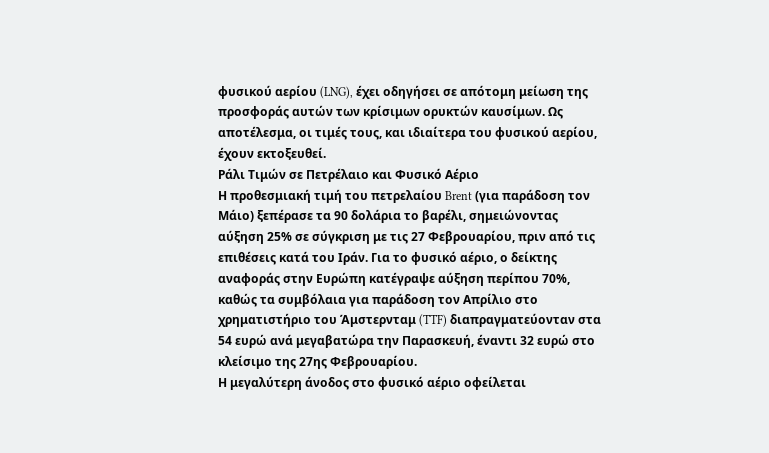φυσικού αερίου (LNG), έχει οδηγήσει σε απότομη μείωση της προσφοράς αυτών των κρίσιμων ορυκτών καυσίμων. Ως αποτέλεσμα, οι τιμές τους, και ιδιαίτερα του φυσικού αερίου, έχουν εκτοξευθεί.
Ράλι Τιμών σε Πετρέλαιο και Φυσικό Αέριο
Η προθεσμιακή τιμή του πετρελαίου Brent (για παράδοση τον Μάιο) ξεπέρασε τα 90 δολάρια το βαρέλι, σημειώνοντας αύξηση 25% σε σύγκριση με τις 27 Φεβρουαρίου, πριν από τις επιθέσεις κατά του Ιράν. Για το φυσικό αέριο, ο δείκτης αναφοράς στην Ευρώπη κατέγραψε αύξηση περίπου 70%, καθώς τα συμβόλαια για παράδοση τον Απρίλιο στο χρηματιστήριο του Άμστερνταμ (TTF) διαπραγματεύονταν στα 54 ευρώ ανά μεγαβατώρα την Παρασκευή, έναντι 32 ευρώ στο κλείσιμο της 27ης Φεβρουαρίου.
Η μεγαλύτερη άνοδος στο φυσικό αέριο οφείλεται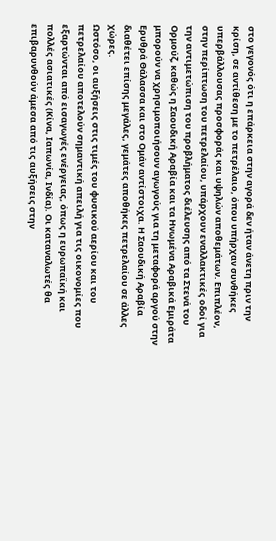στο γεγονός ότι η επάρκεια στην αγορά δεν ήταν άνετη πριν την κρίση, σε αντίθεση με το πετρέλαιο, όπου υπήρχαν συνθήκες υπερβάλλουσας προσφοράς και υψηλών αποθεμάτων. Επιπλέον, στην περίπτωση του πετρελαίου, υπάρχουν εναλλακτικές οδοί για την αντιμετώπιση του προβλήματος διέλευσης από τα Στενά του Ορμούζ, καθώς η Σαουδική Αραβία και τα Ηνωμένα Αραβικά Εμιράτα μπορούν να χρησιμοποιήσουν αγωγούς για τη μεταφορά αργού στην Ερυθρά Θάλασσα και στο Ομάν αντίστοιχα. Η Σαουδική Αραβία διαθέτει επίσης μεγάλες, γεμάτες αποθήκες πετρελαίου σε άλλες χώρες.
Ωστόσο, οι αυξήσεις στις τιμές του φυσικού αερίου και του πετρελαίου αποτελούν σημαντική απειλή για τις οικονομίες που εξαρτώνται από εισαγωγές ενέργειας, όπως η ευρωπαϊκή και πολλές ασιατικές (Κίνα, Ιαπωνία, Ινδία). Οι καταναλωτές θα επιβαρυνθούν άμεσα από τις αυξήσεις στην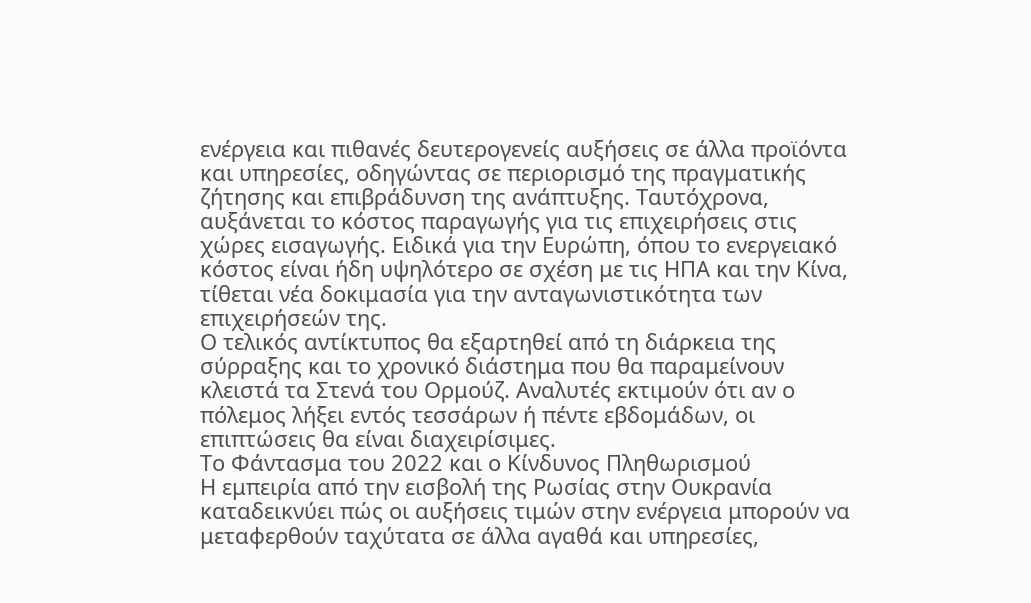ενέργεια και πιθανές δευτερογενείς αυξήσεις σε άλλα προϊόντα και υπηρεσίες, οδηγώντας σε περιορισμό της πραγματικής ζήτησης και επιβράδυνση της ανάπτυξης. Ταυτόχρονα, αυξάνεται το κόστος παραγωγής για τις επιχειρήσεις στις χώρες εισαγωγής. Ειδικά για την Ευρώπη, όπου το ενεργειακό κόστος είναι ήδη υψηλότερο σε σχέση με τις ΗΠΑ και την Κίνα, τίθεται νέα δοκιμασία για την ανταγωνιστικότητα των επιχειρήσεών της.
Ο τελικός αντίκτυπος θα εξαρτηθεί από τη διάρκεια της σύρραξης και το χρονικό διάστημα που θα παραμείνουν κλειστά τα Στενά του Ορμούζ. Αναλυτές εκτιμούν ότι αν ο πόλεμος λήξει εντός τεσσάρων ή πέντε εβδομάδων, οι επιπτώσεις θα είναι διαχειρίσιμες.
Το Φάντασμα του 2022 και ο Κίνδυνος Πληθωρισμού
Η εμπειρία από την εισβολή της Ρωσίας στην Ουκρανία καταδεικνύει πώς οι αυξήσεις τιμών στην ενέργεια μπορούν να μεταφερθούν ταχύτατα σε άλλα αγαθά και υπηρεσίες,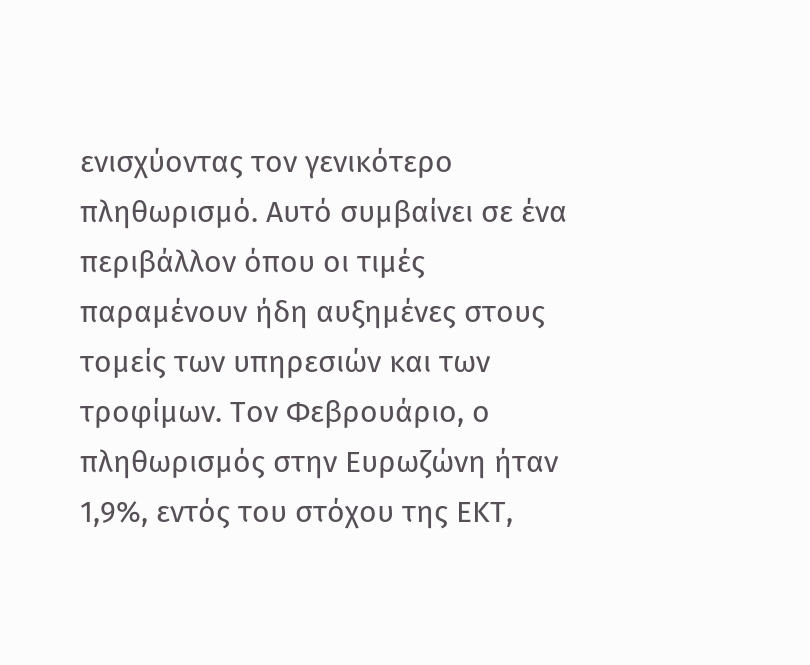ενισχύοντας τον γενικότερο πληθωρισμό. Αυτό συμβαίνει σε ένα περιβάλλον όπου οι τιμές παραμένουν ήδη αυξημένες στους τομείς των υπηρεσιών και των τροφίμων. Τον Φεβρουάριο, ο πληθωρισμός στην Ευρωζώνη ήταν 1,9%, εντός του στόχου της ΕΚΤ,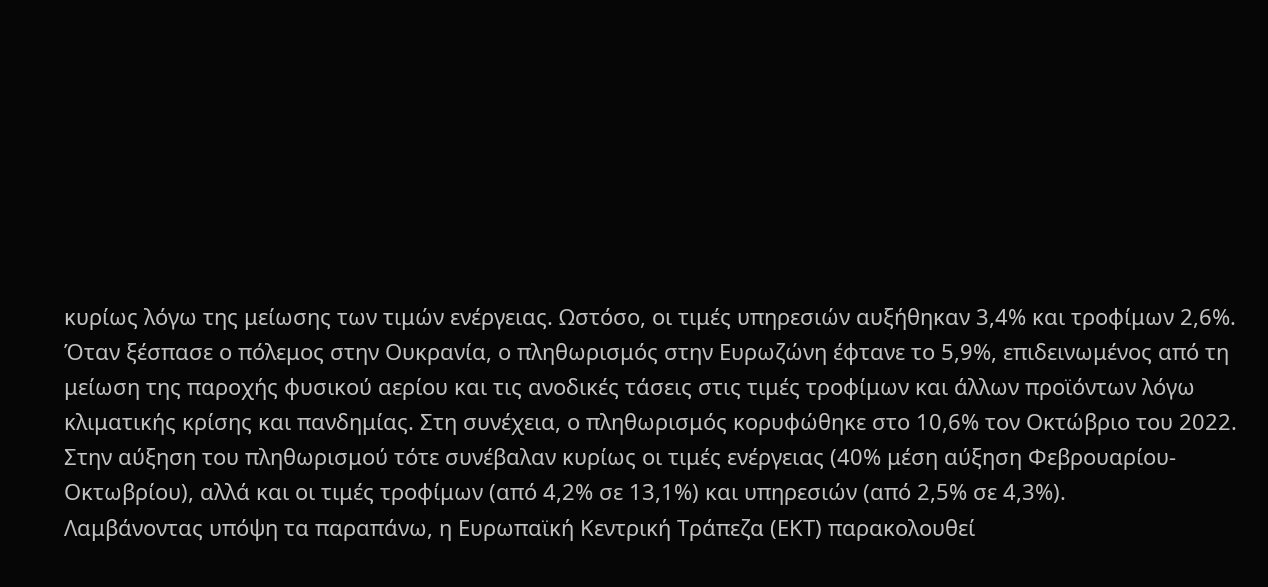κυρίως λόγω της μείωσης των τιμών ενέργειας. Ωστόσο, οι τιμές υπηρεσιών αυξήθηκαν 3,4% και τροφίμων 2,6%.
Όταν ξέσπασε ο πόλεμος στην Ουκρανία, ο πληθωρισμός στην Ευρωζώνη έφτανε το 5,9%, επιδεινωμένος από τη μείωση της παροχής φυσικού αερίου και τις ανοδικές τάσεις στις τιμές τροφίμων και άλλων προϊόντων λόγω κλιματικής κρίσης και πανδημίας. Στη συνέχεια, ο πληθωρισμός κορυφώθηκε στο 10,6% τον Οκτώβριο του 2022.
Στην αύξηση του πληθωρισμού τότε συνέβαλαν κυρίως οι τιμές ενέργειας (40% μέση αύξηση Φεβρουαρίου-Οκτωβρίου), αλλά και οι τιμές τροφίμων (από 4,2% σε 13,1%) και υπηρεσιών (από 2,5% σε 4,3%).
Λαμβάνοντας υπόψη τα παραπάνω, η Ευρωπαϊκή Κεντρική Τράπεζα (ΕΚΤ) παρακολουθεί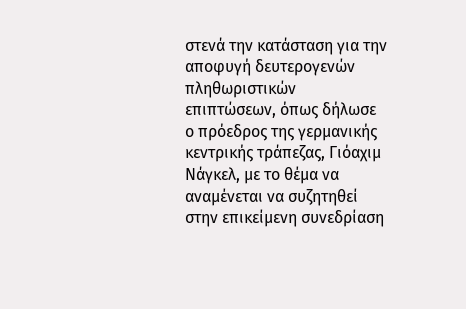στενά την κατάσταση για την αποφυγή δευτερογενών πληθωριστικών επιπτώσεων, όπως δήλωσε ο πρόεδρος της γερμανικής κεντρικής τράπεζας, Γιόαχιμ Νάγκελ, με το θέμα να αναμένεται να συζητηθεί στην επικείμενη συνεδρίαση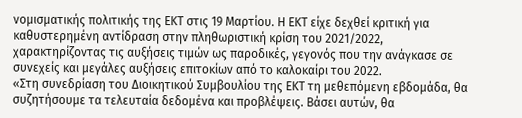νομισματικής πολιτικής της ΕΚΤ στις 19 Μαρτίου. Η ΕΚΤ είχε δεχθεί κριτική για καθυστερημένη αντίδραση στην πληθωριστική κρίση του 2021/2022, χαρακτηρίζοντας τις αυξήσεις τιμών ως παροδικές, γεγονός που την ανάγκασε σε συνεχείς και μεγάλες αυξήσεις επιτοκίων από το καλοκαίρι του 2022.
«Στη συνεδρίαση του Διοικητικού Συμβουλίου της ΕΚΤ τη μεθεπόμενη εβδομάδα, θα συζητήσουμε τα τελευταία δεδομένα και προβλέψεις. Βάσει αυτών, θα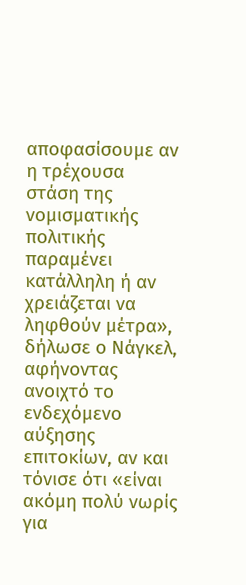αποφασίσουμε αν η τρέχουσα στάση της νομισματικής πολιτικής παραμένει κατάλληλη ή αν χρειάζεται να ληφθούν μέτρα», δήλωσε ο Νάγκελ, αφήνοντας ανοιχτό το ενδεχόμενο αύξησης επιτοκίων, αν και τόνισε ότι «είναι ακόμη πολύ νωρίς για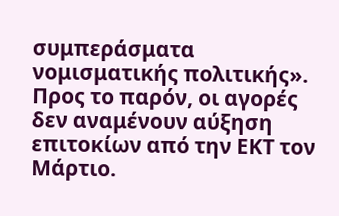συμπεράσματα νομισματικής πολιτικής». Προς το παρόν, οι αγορές δεν αναμένουν αύξηση επιτοκίων από την ΕΚΤ τον Μάρτιο.